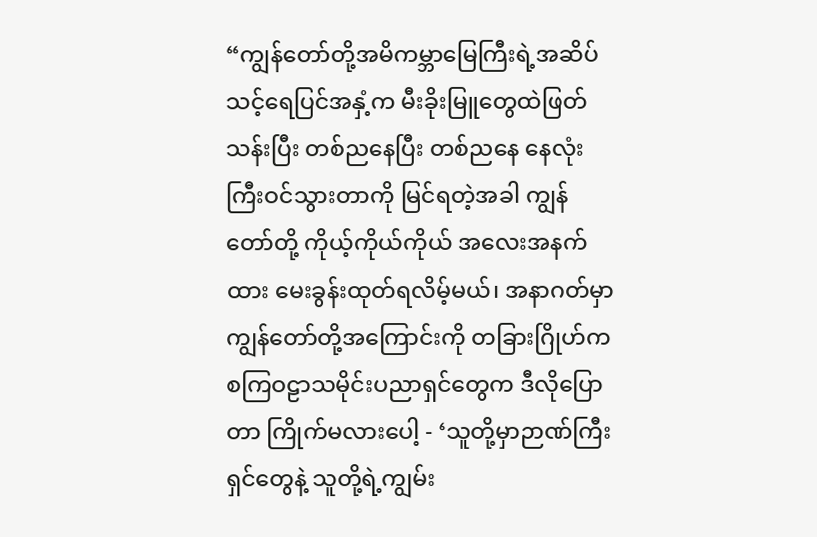“ကျွန်တော်တို့အမိကမ္ဘာမြေကြီးရဲ့အဆိပ်သင့်ရေပြင်အနှံ့က မီးခိုးမြူတွေထဲဖြတ်သန်းပြီး တစ်ညနေပြီး တစ်ညနေ နေလုံးကြီးဝင်သွားတာကို မြင်ရတဲ့အခါ ကျွန်တော်တို့ ကိုယ့်ကိုယ်ကိုယ် အလေးအနက်ထား မေးခွန်းထုတ်ရလိမ့်မယ်၊ အနာဂတ်မှာ ကျွန်တော်တို့အကြောင်းကို တခြားဂြိုဟ်က စကြဝဠာသမိုင်းပညာရှင်တွေက ဒီလိုပြောတာ ကြိုက်မလားပေါ့ - ‘သူတို့မှာဉာဏ်ကြီးရှင်တွေနဲ့ သူတို့ရဲ့ကျွမ်း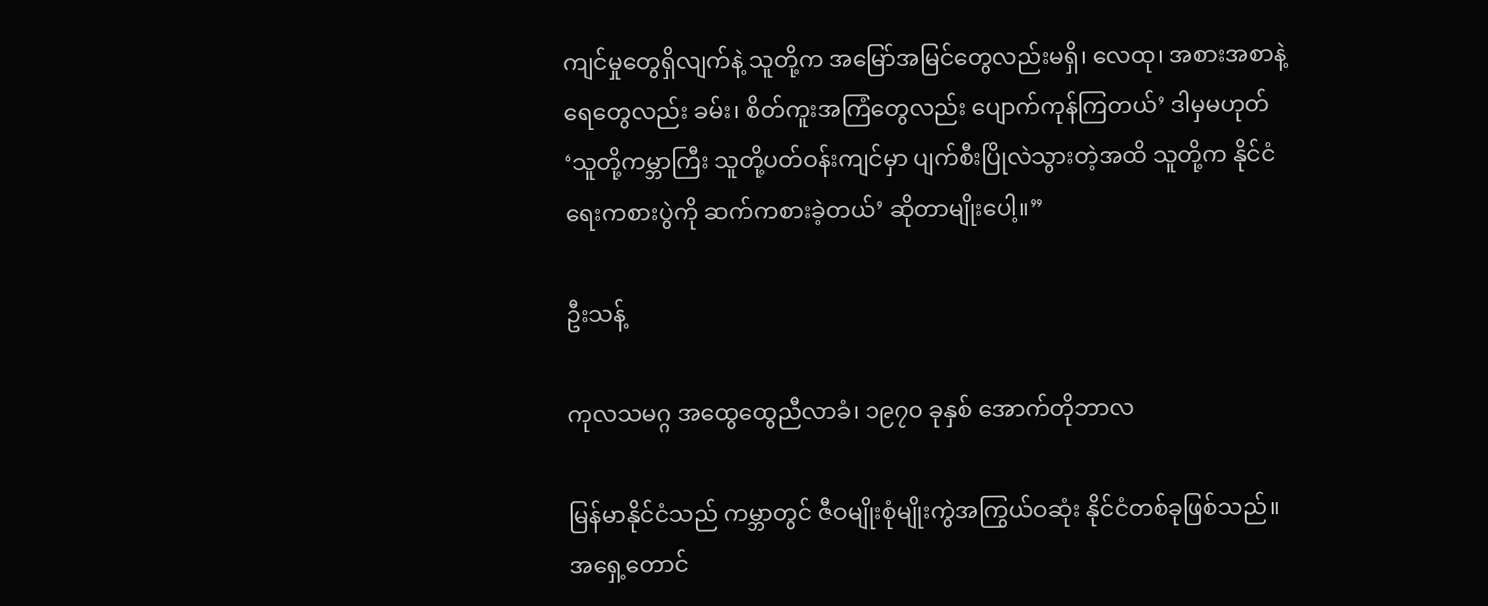ကျင်မှုတွေရှိလျက်နဲ့ သူတို့က အမြော်အမြင်တွေလည်းမရှိ၊ လေထု၊ အစားအစာနဲ့ရေတွေလည်း ခမ်း၊ စိတ်ကူးအကြံတွေလည်း ပျောက်ကုန်ကြတယ်’ ဒါမှမဟုတ် ‘သူတို့ကမ္ဘာကြီး သူတို့ပတ်ဝန်းကျင်မှာ ပျက်စီးပြိုလဲသွားတဲ့အထိ သူတို့က နိုင်ငံရေးကစားပွဲကို ဆက်ကစားခဲ့တယ်’ ဆိုတာမျိုးပေါ့။”

ဦးသန့်

ကုလသမဂ္ဂ အထွေထွေညီလာခံ၊ ၁၉၇၀ ခုနှစ် အောက်တိုဘာလ

မြန်မာနိုင်ငံသည် ကမ္ဘာတွင် ဇီဝမျိုးစုံမျိုးကွဲအကြွယ်ဝဆုံး နိုင်ငံတစ်ခုဖြစ်သည်။ အရှေ့တောင်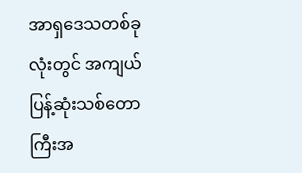အာရှဒေသတစ်ခုလုံးတွင် အကျယ်ပြန့်ဆုံးသစ်တောကြီးအ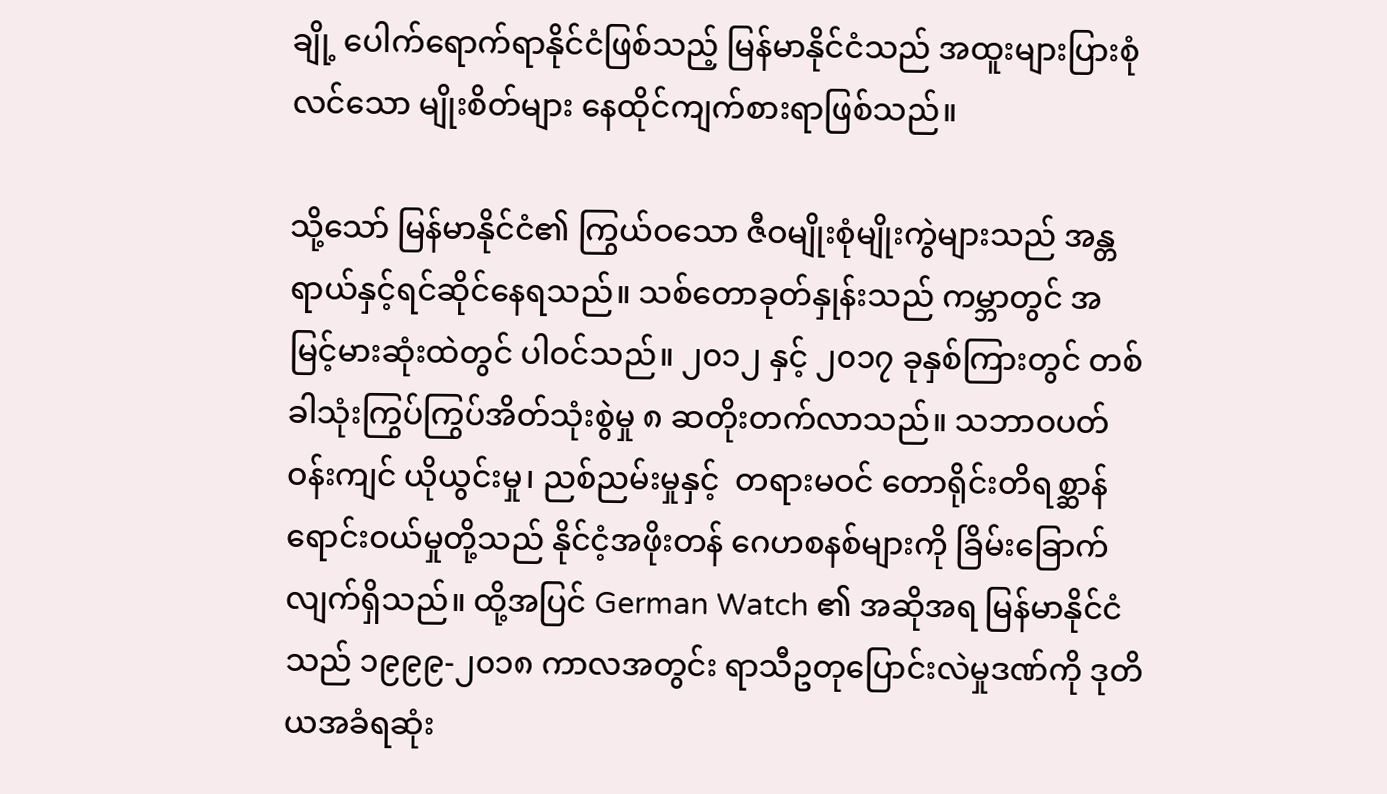ချို့ ပေါက်ရောက်ရာနိုင်ငံဖြစ်သည့် မြန်မာနိုင်ငံသည် အထူးများပြားစုံလင်သော မျိုးစိတ်များ နေထိုင်ကျက်စားရာဖြစ်သည်။

သို့သော် မြန်မာနိုင်ငံ၏ ကြွယ်ဝသော ဇီဝမျိုးစုံမျိုးကွဲများသည် အန္တရာယ်နှင့်ရင်ဆိုင်နေရသည်။ သစ်တောခုတ်နှုန်းသည် ကမ္ဘာတွင် အမြင့်မားဆုံးထဲတွင် ပါဝင်သည်။ ၂၀၁၂ နှင့် ၂၀၁၇ ခုနှစ်ကြားတွင် တစ်ခါသုံးကြွပ်ကြွပ်အိတ်သုံးစွဲမှု ၈ ဆတိုးတက်လာသည်။ သဘာဝပတ်ဝန်းကျင် ယိုယွင်းမှု၊ ညစ်ညမ်းမှုနှင့်  တရားမဝင် တောရိုင်းတိရစ္ဆာန်ရောင်းဝယ်မှုတို့သည် နိုင်ငံ့အဖိုးတန် ဂေဟစနစ်များကို ခြိမ်းခြောက်လျက်ရှိသည်။ ထို့အပြင် German Watch ၏ အဆိုအရ မြန်မာနိုင်ငံသည် ၁၉၉၉-၂၀၁၈ ကာလအတွင်း ရာသီဥတုပြောင်းလဲမှုဒဏ်ကို ဒုတိယအခံရဆုံး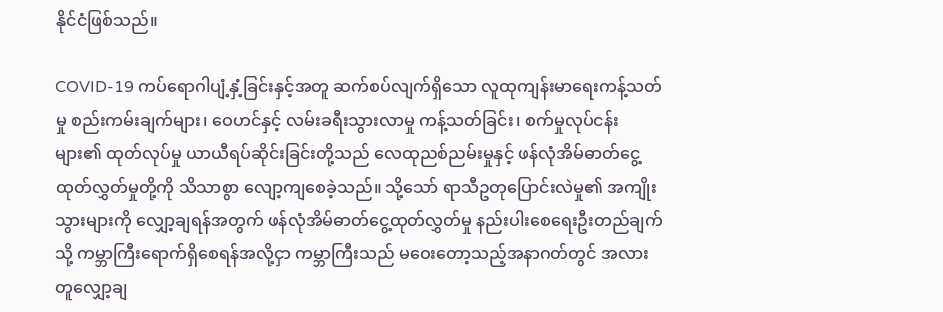နိုင်ငံဖြစ်သည်။

COVID-19 ကပ်ရောဂါပျံ့နှံ့ခြင်းနှင့်အတူ ဆက်စပ်လျက်ရှိသော လူထုကျန်းမာရေးကန့်သတ်မှု စည်းကမ်းချက်များ၊ ဝေဟင်နှင့် လမ်းခရီးသွားလာမှု ကန့်သတ်ခြင်း၊ စက်မှုလုပ်ငန်းများ၏ ထုတ်လုပ်မှု ယာယီရပ်ဆိုင်းခြင်းတို့သည် လေထုညစ်ညမ်းမှုနှင့် ဖန်လုံအိမ်ဓာတ်ငွေ့ထုတ်လွှတ်မှုတို့ကို သိသာစွာ လျော့ကျစေခဲ့သည်။ သို့သော် ရာသီဥတုပြောင်းလဲမှု၏ အကျိုးသွားများကို လျှော့ချရန်အတွက် ဖန်လုံအိမ်ဓာတ်ငွေ့ထုတ်လွှတ်မှု နည်းပါးစေရေးဦးတည်ချက်သို့ ကမ္ဘာကြီးရောက်ရှိစေရန်အလို့ငှာ ကမ္ဘာကြီးသည် မဝေးတော့သည့်အနာဂတ်တွင် အလားတူလျှော့ချ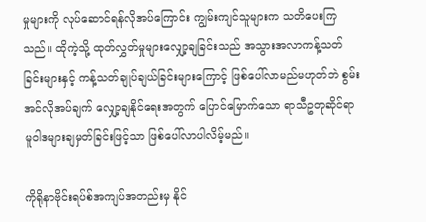မှုများကို လုပ်ဆောင်ရန်လိုအပ်ကြောင်း ကျွမ်းကျင်သူများက သတိပေးကြသည်။ ထိုကဲ့သို့ ထုတ်လွှတ်မှုများလျှော့ချခြင်းသည် အသွားအလာကန့်သတ်ခြင်းများနှင့် ကန့်သတ်ချုပ်ချယ်ခြင်းများကြောင့် ဖြစ်ပေါ်လာမည်မဟုတ်ဘဲ စွမ်းအင်လိုအပ်ချက် လျှော့ချနိုင်ရေးအတွက် ပြောင်မြောက်သော ရာသီဥတုဆိုင်ရာ မူဝါဒများချမှတ်ခြင်းဖြင့်သာ ဖြစ်ပေါ်လာပါလိမ့်မည်။

ကိုရိုနာဗိုင်းရပ်စ်အကျပ်အတည်းမှ နိုင်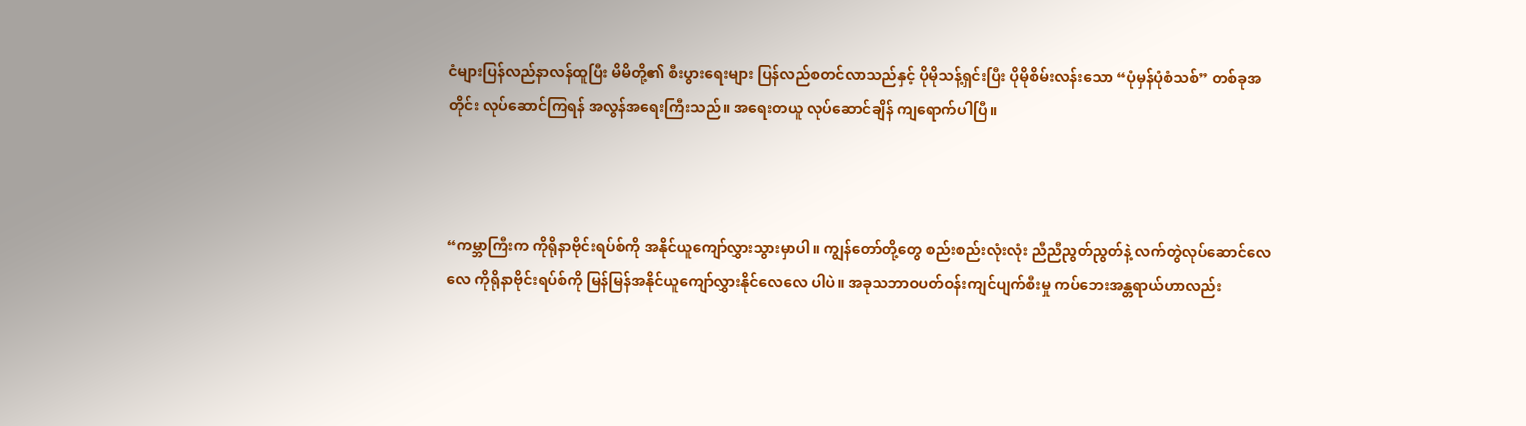ငံများပြန်လည်နာလန်ထူပြီး မိမိတို့၏ စီးပွားရေးများ ပြန်လည်စတင်လာသည်နှင့် ပိုမိုသန့်ရှင်းပြီး ပိုမိုစိမ်းလန်းသော “ပုံမှန်ပုံစံသစ်” တစ်ခုအတိုင်း လုပ်ဆောင်ကြရန် အလွန်အရေးကြီးသည်။ အရေးတယူ လုပ်ဆောင်ချိန် ကျရောက်ပါပြီ။



“ကမ္ဘာကြီးက ကိုရိုနာဗိုင်းရပ်စ်ကို အနိုင်ယူကျော်လွှားသွားမှာပါ။ ကျွန်တော်တို့တွေ စည်းစည်းလုံးလုံး ညီညီညွတ်ညွတ်နဲ့ လက်တွဲလုပ်ဆောင်လေလေ ကိုရိုနာဗိုင်းရပ်စ်ကို မြန်မြန်အနိုင်ယူကျော်လွှားနိုင်လေလေ ပါပဲ။ အခုသဘာဝပတ်ဝန်းကျင်ပျက်စီးမှု ကပ်ဘေးအန္တရာယ်ဟာလည်း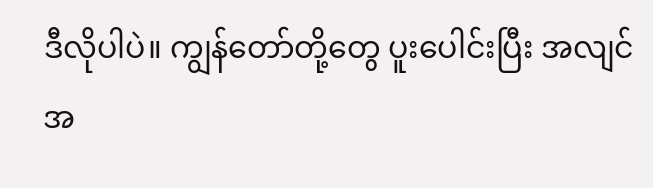ဒီလိုပါပဲ။ ကျွန်တော်တို့တွေ ပူးပေါင်းပြီး အလျင်အ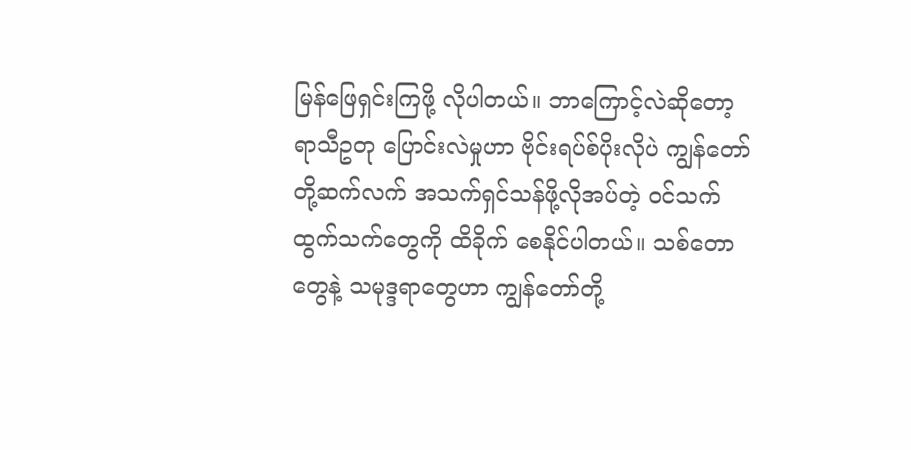မြန်ဖြေရှင်းကြဖို့ လိုပါတယ်။ ဘာကြောင့်လဲဆိုတော့ ရာသီဥတု ပြောင်းလဲမှုဟာ ဗိုင်းရပ်စ်ပိုးလိုပဲ ကျွန်တော်တို့ဆက်လက် အသက်ရှင်သန်ဖို့လိုအပ်တဲ့ ဝင်သက်ထွက်သက်တွေကို ထိခိုက် စေနိုင်ပါတယ်။ သစ်တောတွေနဲ့ သမုဒ္ဒရာတွေဟာ ကျွန်တော်တို့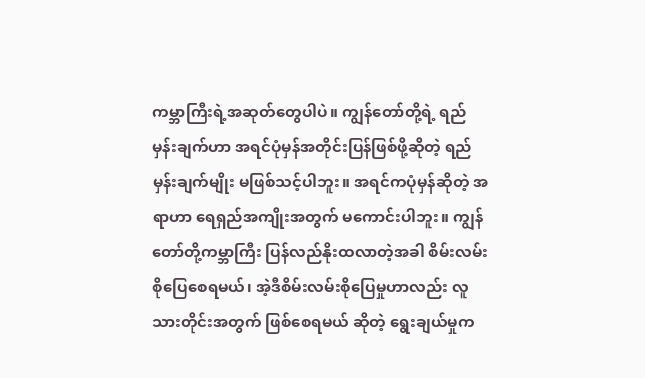ကမ္ဘာကြီးရဲ့အဆုတ်တွေပါပဲ။ ကျွန်တော်တို့ရဲ့ ရည်မှန်းချက်ဟာ အရင်ပုံမှန်အတိုင်းပြန်ဖြစ်ဖို့ဆိုတဲ့ ရည်မှန်းချက်မျိုး မဖြစ်သင့်ပါဘူး။ အရင်ကပုံမှန်ဆိုတဲ့ အရာဟာ ရေရှည်အကျိုးအတွက် မကောင်းပါဘူး။ ကျွန်တော်တို့ကမ္ဘာကြီး ပြန်လည်နိုးထလာတဲ့အခါ စိမ်းလမ်းစိုပြေစေရမယ်၊ အဲ့ဒီစိမ်းလမ်းစိုပြေမှုဟာလည်း လူသားတိုင်းအတွက် ဖြစ်စေရမယ် ဆိုတဲ့ ရွေးချယ်မှုက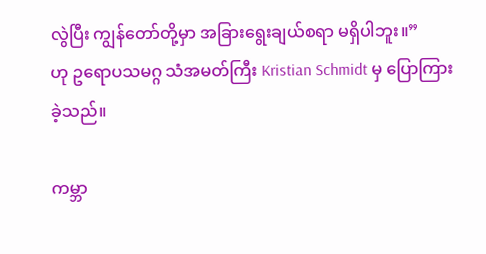လွဲပြီး ကျွန်တော်တို့မှာ အခြားရွေးချယ်စရာ မရှိပါဘူး။”
ဟု ဥရောပသမဂ္ဂ သံအမတ်ကြီး Kristian Schmidt မှ ပြောကြားခဲ့သည်။

ကမ္ဘာ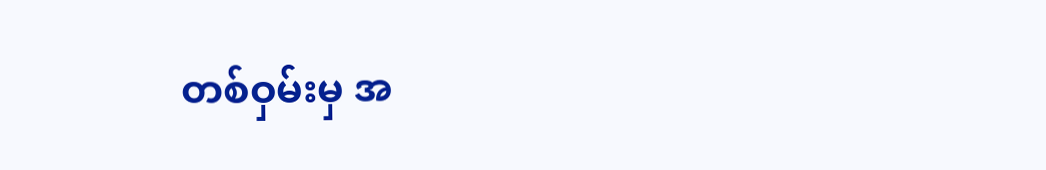တစ်ဝှမ်းမှ အ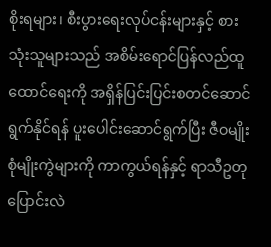စိုးရများ၊ စီးပွားရေးလုပ်ငန်းများနှင့် စားသုံးသူများသည် အစိမ်းရောင်ပြန်လည်ထူထောင်ရေးကို အရှိန်ပြင်းပြင်းစတင်ဆောင်ရွက်နိုင်ရန် ပူးပေါင်းဆောင်ရွက်ပြီး ဇီဝမျိုးစုံမျိုးကွဲများကို ကာကွယ်ရန်နှင့် ရာသီဥတုပြောင်းလဲ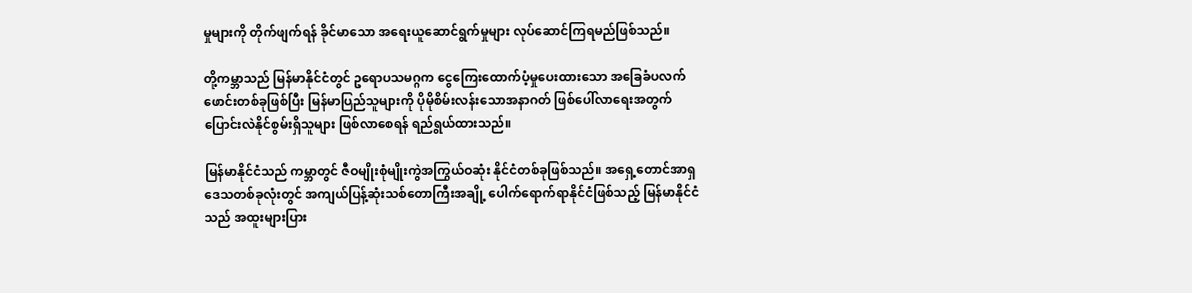မှုများကို တိုက်ဖျက်ရန် ခိုင်မာသော အရေးယူဆောင်ရွက်မှုများ လုပ်ဆောင်ကြရမည်ဖြစ်သည်။

တို့ကမ္ဘာသည် မြန်မာနိုင်ငံတွင် ဥရောပသမဂ္ဂက ငွေကြေးထောက်ပံ့မှုပေးထားသော အခြေခံပလက်ဖောင်းတစ်ခုဖြစ်ပြီး မြန်မာပြည်သူများကို ပိုမိုစိမ်းလန်းသောအနာဂတ် ဖြစ်ပေါ်လာရေးအတွက် ပြောင်းလဲနိုင်စွမ်းရှိသူများ ဖြစ်လာစေရန် ရည်ရွယ်ထားသည်။

မြန်မာနိုင်ငံသည် ကမ္ဘာတွင် ဇီဝမျိုးစုံမျိုးကွဲအကြွယ်ဝဆုံး နိုင်ငံတစ်ခုဖြစ်သည်။ အရှေ့တောင်အာရှဒေသတစ်ခုလုံးတွင် အကျယ်ပြန့်ဆုံးသစ်တောကြီးအချို့ ပေါက်ရောက်ရာနိုင်ငံဖြစ်သည့် မြန်မာနိုင်ငံသည် အထူးများပြား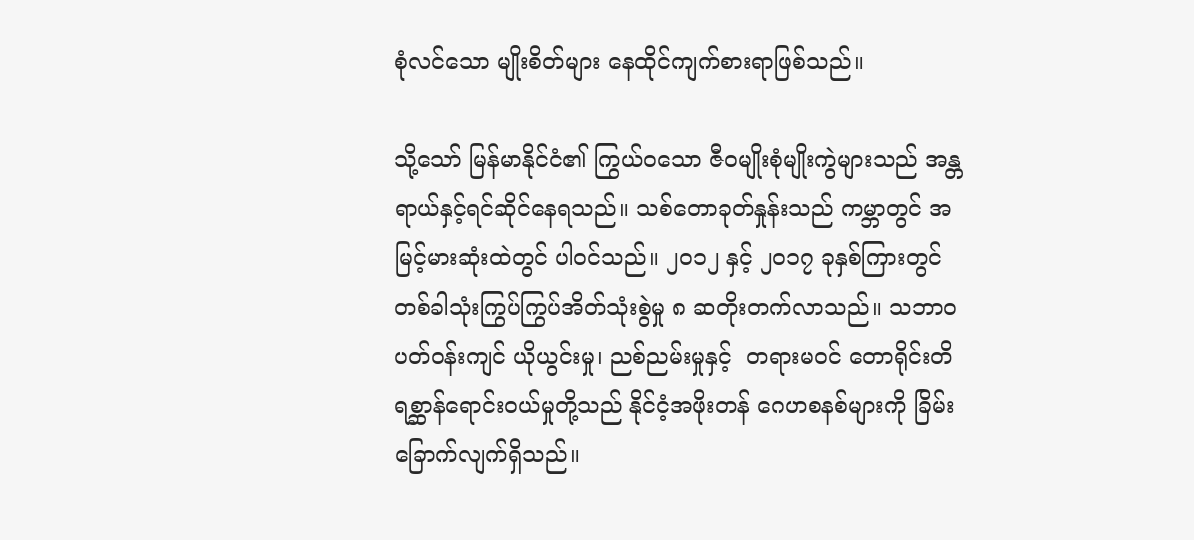စုံလင်သော မျိုးစိတ်များ နေထိုင်ကျက်စားရာဖြစ်သည်။

သို့သော် မြန်မာနိုင်ငံ၏ ကြွယ်ဝသော ဇီဝမျိုးစုံမျိုးကွဲများသည် အန္တရာယ်နှင့်ရင်ဆိုင်နေရသည်။ သစ်တောခုတ်နှုန်းသည် ကမ္ဘာတွင် အမြင့်မားဆုံးထဲတွင် ပါဝင်သည်။ ၂၀၁၂ နှင့် ၂၀၁၇ ခုနှစ်ကြားတွင် တစ်ခါသုံးကြွပ်ကြွပ်အိတ်သုံးစွဲမှု ၈ ဆတိုးတက်လာသည်။ သဘာဝပတ်ဝန်းကျင် ယိုယွင်းမှု၊ ညစ်ညမ်းမှုနှင့်  တရားမဝင် တောရိုင်းတိရစ္ဆာန်ရောင်းဝယ်မှုတို့သည် နိုင်ငံ့အဖိုးတန် ဂေဟစနစ်များကို ခြိမ်းခြောက်လျက်ရှိသည်။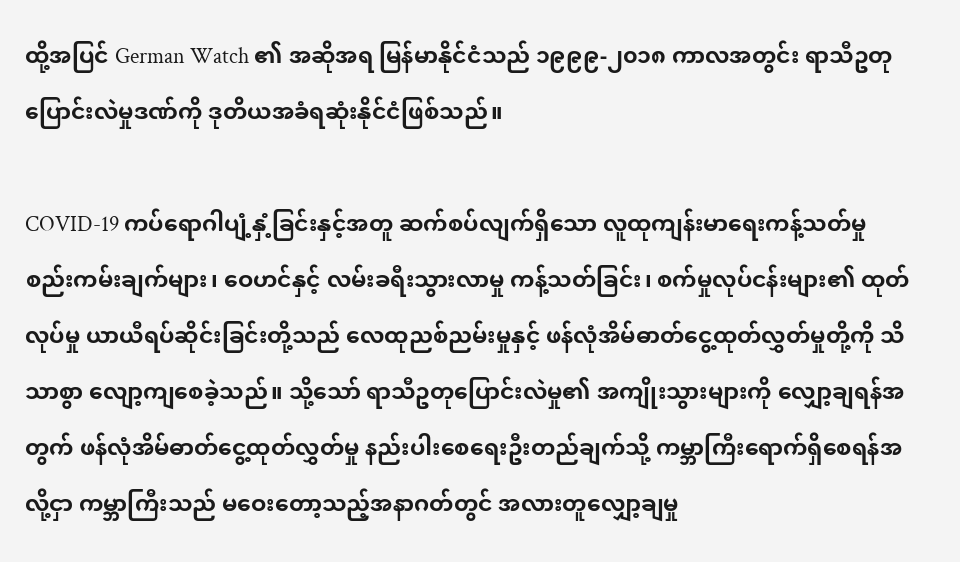ထို့အပြင် German Watch ၏ အဆိုအရ မြန်မာနိုင်ငံသည် ၁၉၉၉-၂၀၁၈ ကာလအတွင်း ရာသီဥတုပြောင်းလဲမှုဒဏ်ကို ဒုတိယအခံရဆုံးနိုင်ငံဖြစ်သည်။

COVID-19 ကပ်ရောဂါပျံ့နှံ့ခြင်းနှင့်အတူ ဆက်စပ်လျက်ရှိသော လူထုကျန်းမာရေးကန့်သတ်မှု စည်းကမ်းချက်များ၊ ဝေဟင်နှင့် လမ်းခရီးသွားလာမှု ကန့်သတ်ခြင်း၊ စက်မှုလုပ်ငန်းများ၏ ထုတ်လုပ်မှု ယာယီရပ်ဆိုင်းခြင်းတို့သည် လေထုညစ်ညမ်းမှုနှင့် ဖန်လုံအိမ်ဓာတ်ငွေ့ထုတ်လွှတ်မှုတို့ကို သိသာစွာ လျော့ကျစေခဲ့သည်။ သို့သော် ရာသီဥတုပြောင်းလဲမှု၏ အကျိုးသွားများကို လျှော့ချရန်အတွက် ဖန်လုံအိမ်ဓာတ်ငွေ့ထုတ်လွှတ်မှု နည်းပါးစေရေးဦးတည်ချက်သို့ ကမ္ဘာကြီးရောက်ရှိစေရန်အလို့ငှာ ကမ္ဘာကြီးသည် မဝေးတော့သည့်အနာဂတ်တွင် အလားတူလျှော့ချမှု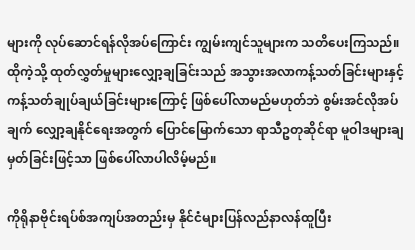များကို လုပ်ဆောင်ရန်လိုအပ်ကြောင်း ကျွမ်းကျင်သူများက သတိပေးကြသည်။ ထိုကဲ့သို့ ထုတ်လွှတ်မှုများလျှော့ချခြင်းသည် အသွားအလာကန့်သတ်ခြင်းများနှင့် ကန့်သတ်ချုပ်ချယ်ခြင်းများကြောင့် ဖြစ်ပေါ်လာမည်မဟုတ်ဘဲ စွမ်းအင်လိုအပ်ချက် လျှော့ချနိုင်ရေးအတွက် ပြောင်မြောက်သော ရာသီဥတုဆိုင်ရာ မူဝါဒများချမှတ်ခြင်းဖြင့်သာ ဖြစ်ပေါ်လာပါလိမ့်မည်။

ကိုရိုနာဗိုင်းရပ်စ်အကျပ်အတည်းမှ နိုင်ငံများပြန်လည်နာလန်ထူပြီး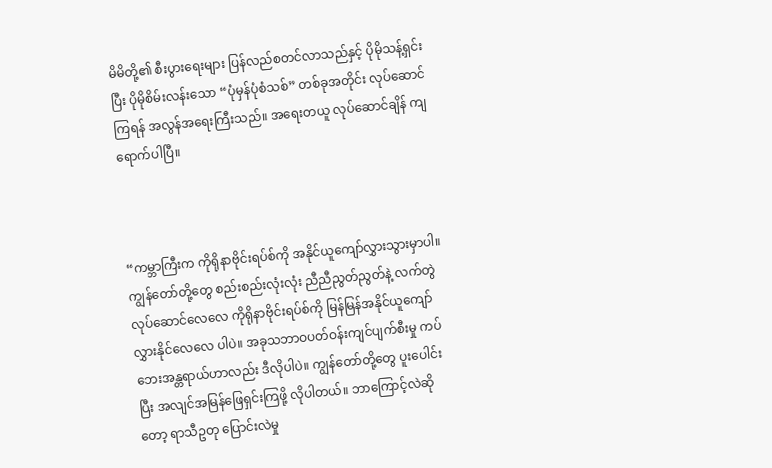မိမိတို့၏ စီးပွားရေးများ ပြန်လည်စတင်လာသည်နှင့် ပိုမိုသန့်ရှင်းပြီး ပိုမိုစိမ်းလန်းသော “ပုံမှန်ပုံစံသစ်” တစ်ခုအတိုင်း လုပ်ဆောင်ကြရန် အလွန်အရေးကြီးသည်။ အရေးတယူ လုပ်ဆောင်ချိန် ကျရောက်ပါပြီ။



“ကမ္ဘာကြီးက ကိုရိုနာဗိုင်းရပ်စ်ကို အနိုင်ယူကျော်လွှားသွားမှာပါ။ ကျွန်တော်တို့တွေ စည်းစည်းလုံးလုံး ညီညီညွတ်ညွတ်နဲ့ လက်တွဲလုပ်ဆောင်လေလေ ကိုရိုနာဗိုင်းရပ်စ်ကို မြန်မြန်အနိုင်ယူကျော်လွှားနိုင်လေလေ ပါပဲ။ အခုသဘာဝပတ်ဝန်းကျင်ပျက်စီးမှု ကပ်ဘေးအန္တရာယ်ဟာလည်း ဒီလိုပါပဲ။ ကျွန်တော်တို့တွေ ပူးပေါင်းပြီး အလျင်အမြန်ဖြေရှင်းကြဖို့ လိုပါတယ်။ ဘာကြောင့်လဲဆိုတော့ ရာသီဥတု ပြောင်းလဲမှု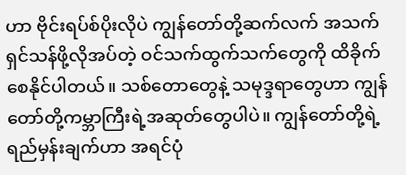ဟာ ဗိုင်းရပ်စ်ပိုးလိုပဲ ကျွန်တော်တို့ဆက်လက် အသက်ရှင်သန်ဖို့လိုအပ်တဲ့ ဝင်သက်ထွက်သက်တွေကို ထိခိုက် စေနိုင်ပါတယ်။ သစ်တောတွေနဲ့ သမုဒ္ဒရာတွေဟာ ကျွန်တော်တို့ကမ္ဘာကြီးရဲ့အဆုတ်တွေပါပဲ။ ကျွန်တော်တို့ရဲ့ ရည်မှန်းချက်ဟာ အရင်ပုံ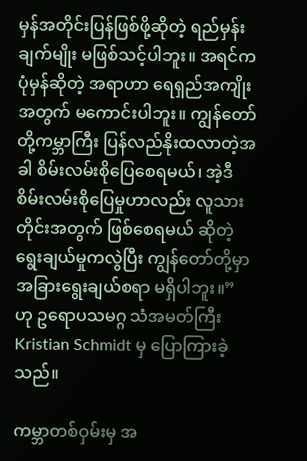မှန်အတိုင်းပြန်ဖြစ်ဖို့ဆိုတဲ့ ရည်မှန်းချက်မျိုး မဖြစ်သင့်ပါဘူး။ အရင်ကပုံမှန်ဆိုတဲ့ အရာဟာ ရေရှည်အကျိုးအတွက် မကောင်းပါဘူး။ ကျွန်တော်တို့ကမ္ဘာကြီး ပြန်လည်နိုးထလာတဲ့အခါ စိမ်းလမ်းစိုပြေစေရမယ်၊ အဲ့ဒီစိမ်းလမ်းစိုပြေမှုဟာလည်း လူသားတိုင်းအတွက် ဖြစ်စေရမယ် ဆိုတဲ့ ရွေးချယ်မှုကလွဲပြီး ကျွန်တော်တို့မှာ အခြားရွေးချယ်စရာ မရှိပါဘူး။”
ဟု ဥရောပသမဂ္ဂ သံအမတ်ကြီး Kristian Schmidt မှ ပြောကြားခဲ့သည်။

ကမ္ဘာတစ်ဝှမ်းမှ အ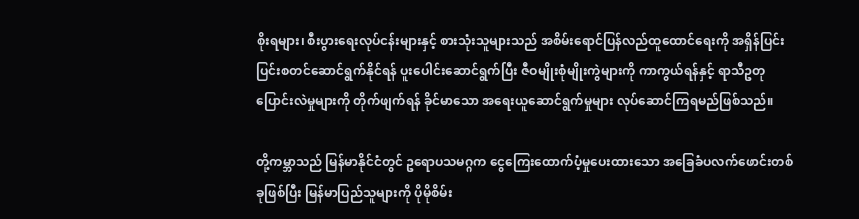စိုးရများ၊ စီးပွားရေးလုပ်ငန်းများနှင့် စားသုံးသူများသည် အစိမ်းရောင်ပြန်လည်ထူထောင်ရေးကို အရှိန်ပြင်းပြင်းစတင်ဆောင်ရွက်နိုင်ရန် ပူးပေါင်းဆောင်ရွက်ပြီး ဇီဝမျိုးစုံမျိုးကွဲများကို ကာကွယ်ရန်နှင့် ရာသီဥတုပြောင်းလဲမှုများကို တိုက်ဖျက်ရန် ခိုင်မာသော အရေးယူဆောင်ရွက်မှုများ လုပ်ဆောင်ကြရမည်ဖြစ်သည်။

တို့ကမ္ဘာသည် မြန်မာနိုင်ငံတွင် ဥရောပသမဂ္ဂက ငွေကြေးထောက်ပံ့မှုပေးထားသော အခြေခံပလက်ဖောင်းတစ်ခုဖြစ်ပြီး မြန်မာပြည်သူများကို ပိုမိုစိမ်း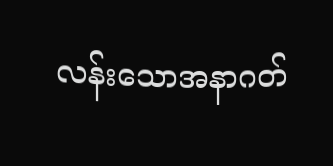လန်းသောအနာဂတ်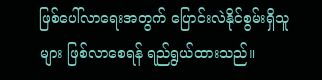ဖြစ်ပေါ်လာရေးအတွက် ပြောင်းလဲနိုင်စွမ်းရှိသူများ ဖြစ်လာစေရန် ရည်ရွယ်ထားသည်။